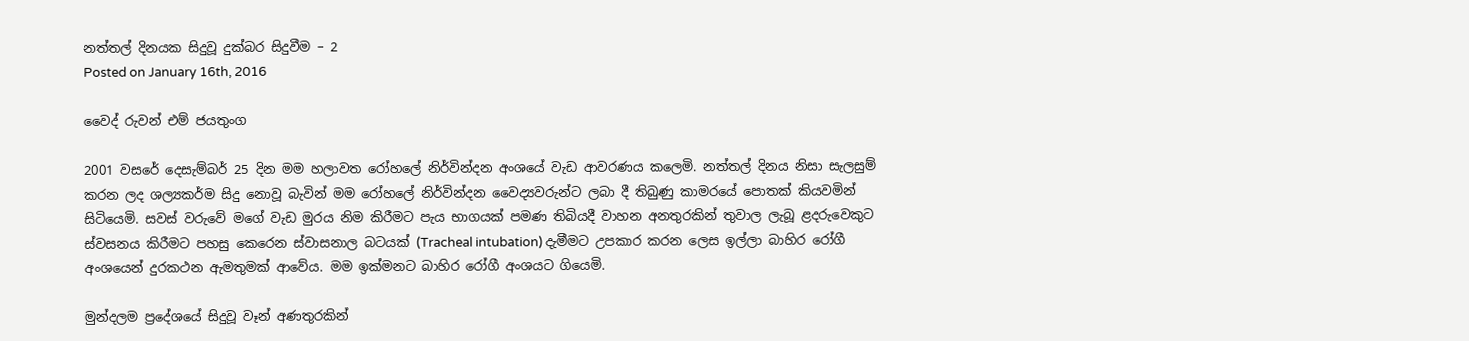නත්තල් දිනයක සිදුවූ දුක්බර සිදුවීම – 2
Posted on January 16th, 2016

වෛද් රුවන් එම් ජයතුංග

2001 වසරේ දෙසැම්බර් 25 දින මම හලාවත රෝහලේ නිර්වින්දන අංශයේ වැඩ ආවරණය කලෙමි. නත්තල් දිනය නිසා සැලසුම් කරන ලද ශල්‍යකර්ම සිදු නොවූ බැවින් මම රෝහලේ නිර්වින්දන වෛද්‍යවරුන්ට ලබා දී තිබුණු කාමරයේ පොතක් කියවමින් සිටියෙමි. සවස් වරුවේ මගේ වැඩ මුරය නිම කිරීමට පැය භාගයක් පමණ තිබියදී වාහන අනතුරකින් තුවාල ලැබූ ළදරුවෙකුට ස්වසනය කිරීමට පහසු කෙරෙන ස්වාසනාල බටයක් (Tracheal intubation) දැමීමට උපකාර කරන ලෙස ඉල්ලා බාහිර රෝගී අංශයෙන් දුරකථන ඇමතුමක් ආවේය. මම ඉක්මනට බාහිර රෝගී අංශයට ගියෙමි.

මුන්දලම ප්‍රදේශයේ සිදුවූ වෑන් අණතුරකින්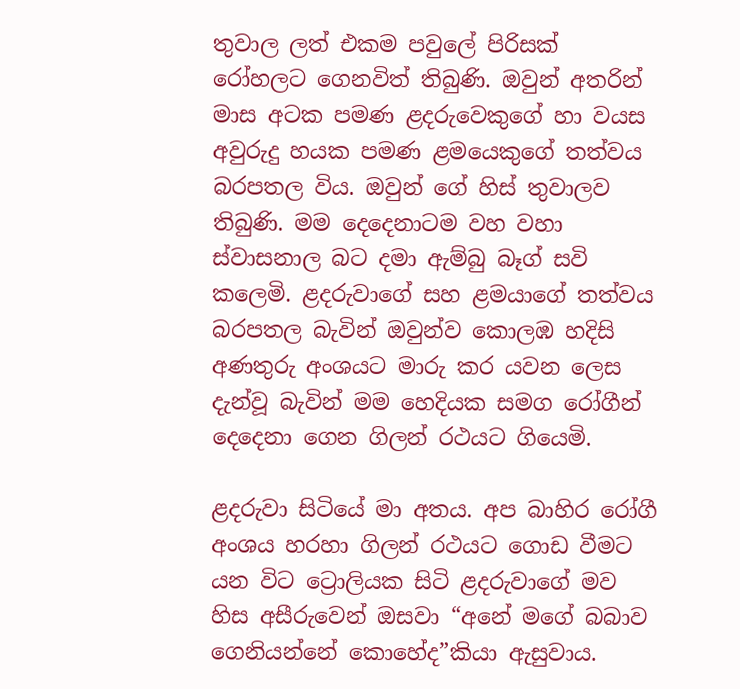තුවාල ලත් එකම පවුලේ පිරිසක් රෝහලට ගෙනවිත් තිබුණි. ඔවුන් අතරින් මාස අටක පමණ ළදරුවෙකුගේ හා වයස අවුරුදු හයක පමණ ළමයෙකුගේ තත්වය බරපතල විය. ඔවුන් ගේ හිස් තුවාලව තිබුණි. මම දෙදෙනාටම වහ වහා ස්වාසනාල බට දමා ඇම්බු බෑග් සවි කලෙමි. ළදරුවාගේ සහ ළමයාගේ තත්වය බරපතල බැවින් ඔවුන්ව කොලඹ හදිසි අණතුරු අංශයට මාරු කර යවන ලෙස දැන්වූ බැවින් මම හෙදියක සමග රෝගීන් දෙදෙනා ගෙන ගිලන් රථයට ගියෙමි.

ළදරුවා සිටියේ මා අතය. අප බාහිර රෝගී අංශය හරහා ගිලන් රථයට ගොඩ වීමට යන විට ට්‍රොලියක සිටි ළදරුවාගේ මව හිස අසීරුවෙන් ඔසවා “අනේ මගේ බබාව ගෙනියන්නේ කොහේද”කියා ඇසුවාය.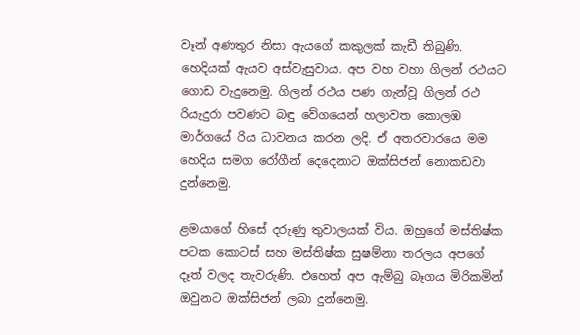වෑන් අණතුර නිසා ඇයගේ කකුලක් කැඩී තිබුණි. හෙදියක් ඇයව අස්වැසුවාය. අප වහ වහා ගිලන් රථයට ගොඩ වැදුනෙමු. ගිලන් රථය පණ ගැන්වූ ගිලන් රථ රියැදුරා පවණට බඳු වේගයෙන් හලාවත කොලඹ මාර්ගයේ රිය ධාවනය කරන ලදි. ඒ අතරවාරයෙ මම හෙදිය සමග රෝගීන් දෙදෙනාට ඔක්සිජන් නොකඩවා දුන්නෙමු.

ළමයාගේ හිසේ දරුණු තුවාලයක් විය. ඔහුගේ මස්තිෂ්ක පටක කොටස් සහ මස්තිෂ්ක සුෂම්නා තරලය අපගේ දෑත් වලද තැවරුණි. එහෙත් අප ඇම්බු බෑගය මිරිකමින් ඔවුනට ඔක්සිජන් ලබා දුන්නෙමු.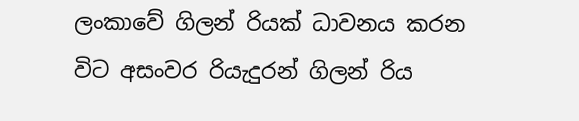ලංකාවේ ගිලන් රියක් ධාවනය කරන විට අසංවර රියැදුරන් ගිලන් රිය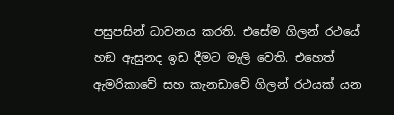පසුපසින් ධාවනය කරති. එසේම ගිලන් රථයේ හඞ ඇසුනද ඉඩ දීමට මැලි වෙති. එහෙත් ඇමරිකාවේ සහ කැනඩාවේ ගිලන් රථයක් යන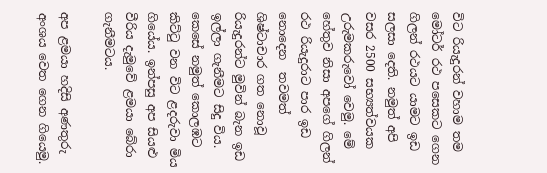විට රියැදුරන් වහාම තම මෝටර් රථ පසෙකට ගෙන ගිලන් රථයට යාමට ඉඩ සලසා දෙති. නමුත් අපි වසර 2500 සභ්‍යත්වයක උරුමකරුවෝ වෙමු. මේ හේතුව නිසා අපගේ ගිලන් රථ රියැදුරාට පාර ඉඩ නොදෙන  තවමත් ශිෂ්ටාචාර ගත නොවූ රියැදුරන්ට මුවින් බැන ඉඩ ඉල්ලා ගැනීමට සිදු විය. කෙසේ නමුත් කොලඹට කිට්ටු වන විට ළදරුවා මිය ගියේය. ඉන්පසු අප සියළු වීරිය දැමුවේ ළමයා බේරා ගැනීමටය.

අප ළමයා හදිසි අණතුරු අංශය වෙත ගෙන ගියෙමු.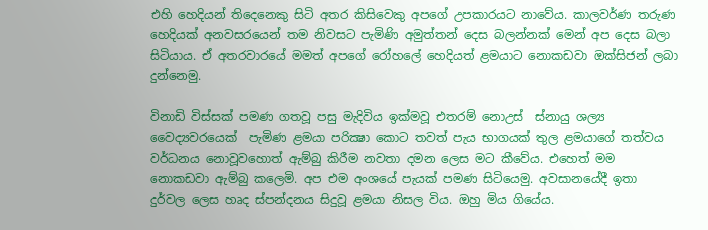එහි හෙදියන් තිදෙනෙකු සිටි අතර කිසිවෙකු අපගේ උපකාරයට නාවේය. කාලවර්ණ තරුණ හෙදියක් අනවසරයෙන් තම නිවසට පැමිණි අමුත්තන් දෙස බලන්නක් මෙන් අප දෙස බලා සිටියාය. ඒ අතරවාරයේ මමත් අපගේ රෝහලේ හෙදියත් ළමයාට නොකඩවා ඔක්සිජන් ලබා දුන්නෙමු.

විනාඩි විස්සක් පමණ ගතවූ පසු මැදිවිය ඉක්මවූ එතරම් නොඋස්  ස්නායු ශල්‍ය වෛද්‍යවරයෙක්  පැමිණ ළමයා පරික්‍ෂා කොට තවත් පැය භාගයක් තුල ළමයාගේ තත්වය වර්ධනය නොවූවහොත් ඇම්බු කිරීම නවතා දමන ලෙස මට කීවේය. එහෙත් මම නොකඩවා ඇම්බු කලෙමි. අප එම අංශයේ පැයක් පමණ සිටියෙමු. අවසානයේදී ඉතා දුර්වල ලෙස හෘද ස්පන්දනය සිදුවූ ළමයා නිසල විය. ඔහු මිය ගියේය.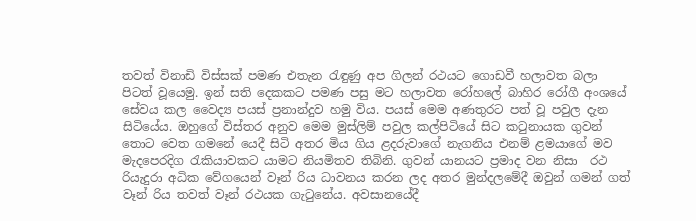තවත් විනාඩි විස්සක් පමණ එතැන රැඳුණු අප ගිලන් රථයට ගොඩවී හලාවත බලා පිටත් වූයෙමු. ඉන් සති දෙකකට පමණ පසු මට හලාවත රෝහලේ බාහිර රෝගී අංශයේ සේවය කල වෛද්‍ය පයස් ප්‍රනාන්දුව හමු විය. පයස් මෙම අණතුරට පත් වූ පවුල දැන සිටියේය. ඔහුගේ විස්තර අනුව මෙම මුස්ලිම් පවුල කල්පිටියේ සිට කටුනායක ගුවන් තොට වෙත ගමනේ යෙදී සිටි අතර මිය ගිය ළදරුවාගේ නැගනිය එනම් ළමයාගේ මව මැදපෙරදිග රැකියාවකට යාමට නියමිතව තිබිනි. ගුවන් යානයට ප්‍රමාද වන නිසා  රථ රියැදුරා අධික වේගයෙන් වෑන් රිය ධාවනය කරන ලද අතර මුන්දලමේදී ඔවුන් ගමන් ගත් වෑන් රිය තවත් වෑන් රථයක ගැටුනේය. අවසානයේදී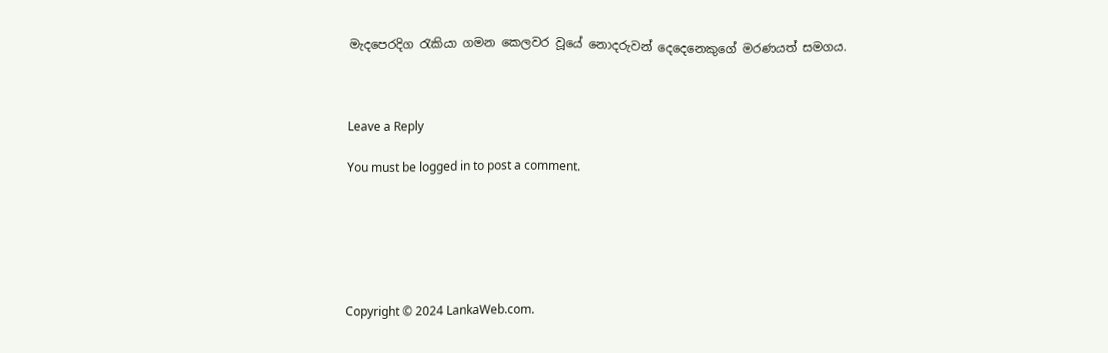මැදපෙරදිග රැකියා ගමන කෙලවර වූයේ නොදරුවන් දෙදෙනෙකුගේ මරණයත් සමගය.



Leave a Reply

You must be logged in to post a comment.






Copyright © 2024 LankaWeb.com.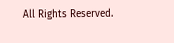All Rights Reserved.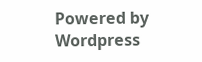Powered by Wordpress